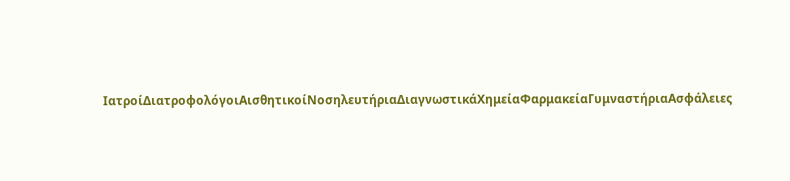ΙατροίΔιατροφολόγοιΑισθητικοίΝοσηλευτήριαΔιαγνωστικάΧημείαΦαρμακείαΓυμναστήριαΑσφάλειες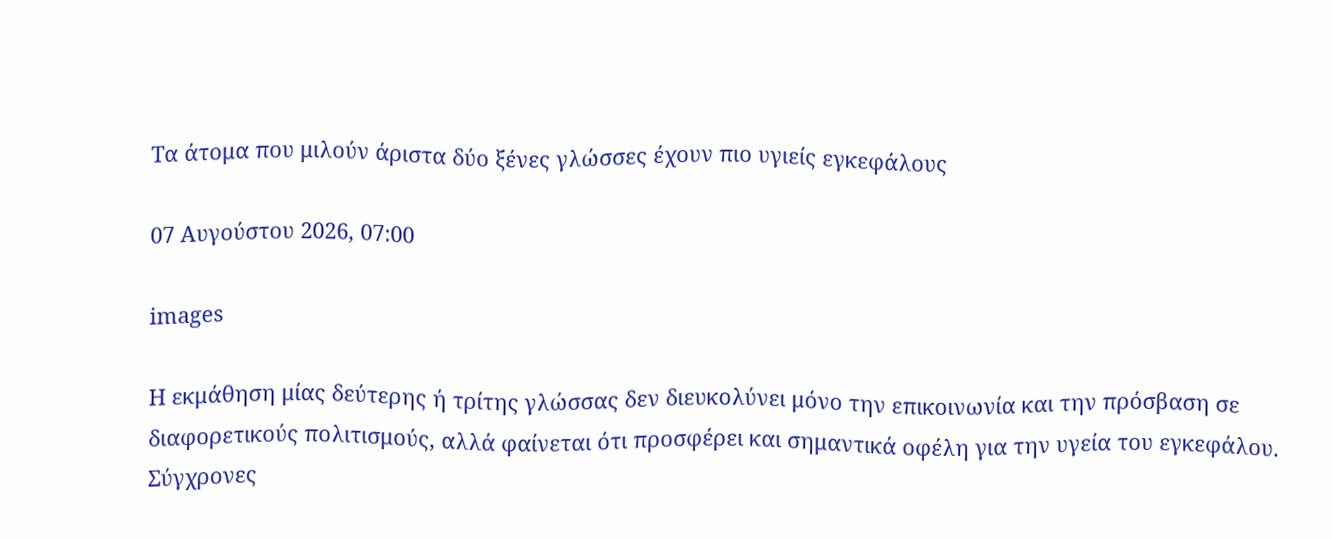Τα άτομα που μιλούν άριστα δύο ξένες γλώσσες έχουν πιο υγιείς εγκεφάλους

07 Αυγούστου 2026, 07:00

images

Η εκμάθηση μίας δεύτερης ή τρίτης γλώσσας δεν διευκολύνει μόνο την επικοινωνία και την πρόσβαση σε διαφορετικούς πολιτισμούς, αλλά φαίνεται ότι προσφέρει και σημαντικά οφέλη για την υγεία του εγκεφάλου. Σύγχρονες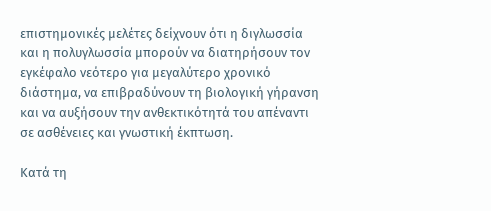επιστημονικές μελέτες δείχνουν ότι η διγλωσσία και η πολυγλωσσία μπορούν να διατηρήσουν τον εγκέφαλο νεότερο για μεγαλύτερο χρονικό διάστημα, να επιβραδύνουν τη βιολογική γήρανση και να αυξήσουν την ανθεκτικότητά του απέναντι σε ασθένειες και γνωστική έκπτωση.

Κατά τη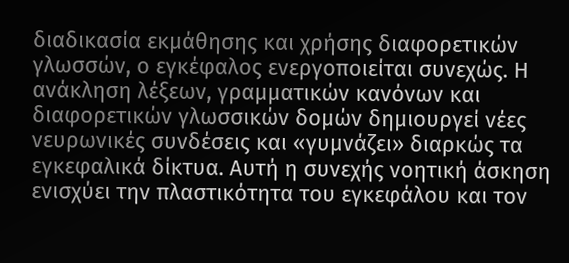διαδικασία εκμάθησης και χρήσης διαφορετικών γλωσσών, ο εγκέφαλος ενεργοποιείται συνεχώς. Η ανάκληση λέξεων, γραμματικών κανόνων και διαφορετικών γλωσσικών δομών δημιουργεί νέες νευρωνικές συνδέσεις και «γυμνάζει» διαρκώς τα εγκεφαλικά δίκτυα. Αυτή η συνεχής νοητική άσκηση ενισχύει την πλαστικότητα του εγκεφάλου και τον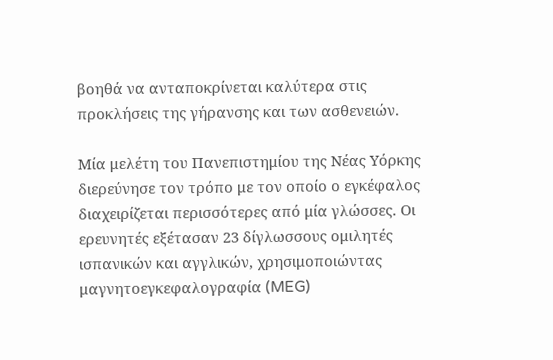βοηθά να ανταποκρίνεται καλύτερα στις προκλήσεις της γήρανσης και των ασθενειών.

Μία μελέτη του Πανεπιστημίου της Νέας Υόρκης διερεύνησε τον τρόπο με τον οποίο ο εγκέφαλος διαχειρίζεται περισσότερες από μία γλώσσες. Οι ερευνητές εξέτασαν 23 δίγλωσσους ομιλητές ισπανικών και αγγλικών, χρησιμοποιώντας μαγνητοεγκεφαλογραφία (MEG)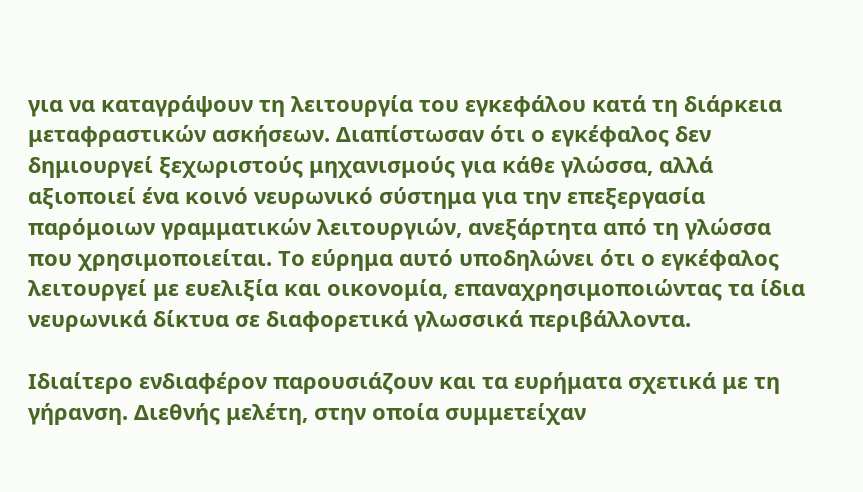για να καταγράψουν τη λειτουργία του εγκεφάλου κατά τη διάρκεια μεταφραστικών ασκήσεων. Διαπίστωσαν ότι ο εγκέφαλος δεν δημιουργεί ξεχωριστούς μηχανισμούς για κάθε γλώσσα, αλλά αξιοποιεί ένα κοινό νευρωνικό σύστημα για την επεξεργασία παρόμοιων γραμματικών λειτουργιών, ανεξάρτητα από τη γλώσσα που χρησιμοποιείται. Το εύρημα αυτό υποδηλώνει ότι ο εγκέφαλος λειτουργεί με ευελιξία και οικονομία, επαναχρησιμοποιώντας τα ίδια νευρωνικά δίκτυα σε διαφορετικά γλωσσικά περιβάλλοντα.

Ιδιαίτερο ενδιαφέρον παρουσιάζουν και τα ευρήματα σχετικά με τη γήρανση. Διεθνής μελέτη, στην οποία συμμετείχαν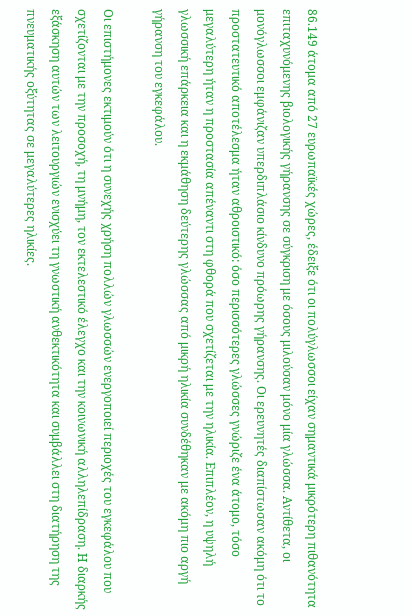86.149 άτομα από 27 ευρωπαϊκές χώρες, έδειξε ότι οι πολύγλωσσοι είχαν σημαντικά μικρότερη πιθανότητα επιταχυνόμενης βιολογικής γήρανσης σε σύγκριση με όσους μιλούσαν μόνο μία γλώσσα. Αντίθετα, οι μονόγλωσσοι εμφάνιζαν υπερδιπλάσιο κίνδυνο πρόωρης γήρανσης. Οι ερευνητές διαπίστωσαν ακόμη ότι το προστατευτικό αποτέλεσμα ήταν αθροιστικό: όσο περισσότερες γλώσσες γνώριζε ένα άτομο, τόσο μεγαλύτερη ήταν η προστασία απέναντι στη φθορά που σχετίζεται με την ηλικία. Επιπλέον, η υψηλή γλωσσική επάρκεια και η εκμάθηση δεύτερης γλώσσας από μικρή ηλικία συνδέθηκαν με ακόμη πιο αργή γήρανση του εγκεφάλου.

Οι επιστήμονες εκτιμούν ότι η συνεχής χρήση πολλών γλωσσών ενεργοποιεί περιοχές του εγκεφάλου που σχετίζονται με την προσοχή, τη μνήμη, τον εκτελεστικό έλεγχο και την κοινωνική αλληλεπίδραση. Η διαρκής εξάσκηση αυτών των λειτουργιών ενισχύει τη γνωστική ανθεκτικότητα και συμβάλλει στη διατήρηση της πνευματικής οξύτητας σε μεγαλύτερες ηλικίες.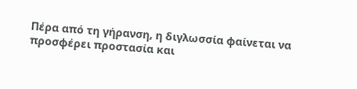Πέρα από τη γήρανση, η διγλωσσία φαίνεται να προσφέρει προστασία και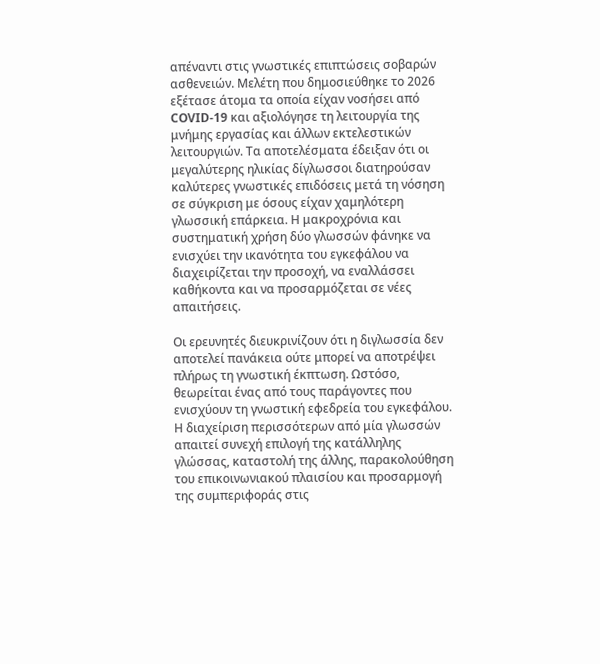απέναντι στις γνωστικές επιπτώσεις σοβαρών ασθενειών. Μελέτη που δημοσιεύθηκε το 2026 εξέτασε άτομα τα οποία είχαν νοσήσει από COVID-19 και αξιολόγησε τη λειτουργία της μνήμης εργασίας και άλλων εκτελεστικών λειτουργιών. Τα αποτελέσματα έδειξαν ότι οι μεγαλύτερης ηλικίας δίγλωσσοι διατηρούσαν καλύτερες γνωστικές επιδόσεις μετά τη νόσηση σε σύγκριση με όσους είχαν χαμηλότερη γλωσσική επάρκεια. Η μακροχρόνια και συστηματική χρήση δύο γλωσσών φάνηκε να ενισχύει την ικανότητα του εγκεφάλου να διαχειρίζεται την προσοχή, να εναλλάσσει καθήκοντα και να προσαρμόζεται σε νέες απαιτήσεις.

Οι ερευνητές διευκρινίζουν ότι η διγλωσσία δεν αποτελεί πανάκεια ούτε μπορεί να αποτρέψει πλήρως τη γνωστική έκπτωση. Ωστόσο, θεωρείται ένας από τους παράγοντες που ενισχύουν τη γνωστική εφεδρεία του εγκεφάλου. Η διαχείριση περισσότερων από μία γλωσσών απαιτεί συνεχή επιλογή της κατάλληλης γλώσσας, καταστολή της άλλης, παρακολούθηση του επικοινωνιακού πλαισίου και προσαρμογή της συμπεριφοράς στις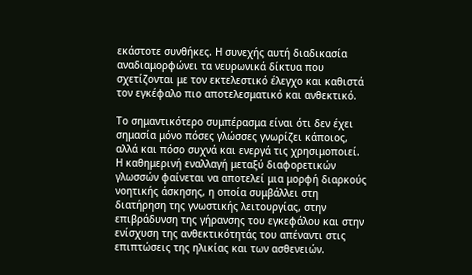εκάστοτε συνθήκες. Η συνεχής αυτή διαδικασία αναδιαμορφώνει τα νευρωνικά δίκτυα που σχετίζονται με τον εκτελεστικό έλεγχο και καθιστά τον εγκέφαλο πιο αποτελεσματικό και ανθεκτικό.

Το σημαντικότερο συμπέρασμα είναι ότι δεν έχει σημασία μόνο πόσες γλώσσες γνωρίζει κάποιος, αλλά και πόσο συχνά και ενεργά τις χρησιμοποιεί. Η καθημερινή εναλλαγή μεταξύ διαφορετικών γλωσσών φαίνεται να αποτελεί μια μορφή διαρκούς νοητικής άσκησης, η οποία συμβάλλει στη διατήρηση της γνωστικής λειτουργίας, στην επιβράδυνση της γήρανσης του εγκεφάλου και στην ενίσχυση της ανθεκτικότητάς του απέναντι στις επιπτώσεις της ηλικίας και των ασθενειών.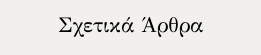Σχετικά Άρθρα